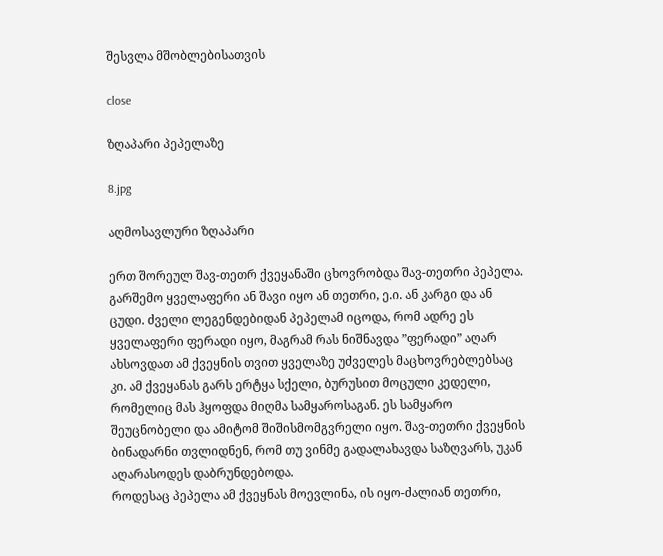შესვლა მშობლებისათვის

close

ზღაპარი პეპელაზე

8.jpg

აღმოსავლური ზღაპარი

ერთ შორეულ შავ-თეთრ ქვეყანაში ცხოვრობდა შავ-თეთრი პეპელა. გარშემო ყველაფერი ან შავი იყო ან თეთრი, ე.ი. ან კარგი და ან ცუდი. ძველი ლეგენდებიდან პეპელამ იცოდა, რომ ადრე ეს ყველაფერი ფერადი იყო, მაგრამ რას ნიშნავდა ”ფერადი” აღარ ახსოვდათ ამ ქვეყნის თვით ყველაზე უძველეს მაცხოვრებლებსაც კი. ამ ქვეყანას გარს ერტყა სქელი, ბურუსით მოცული კედელი, რომელიც მას ჰყოფდა მიღმა სამყაროსაგან. ეს სამყარო შეუცნობელი და ამიტომ შიშისმომგვრელი იყო. შავ-თეთრი ქვეყნის ბინადარნი თვლიდნენ, რომ თუ ვინმე გადალახავდა საზღვარს, უკან აღარასოდეს დაბრუნდებოდა.
როდესაც პეპელა ამ ქვეყნას მოევლინა, ის იყო-ძალიან თეთრი,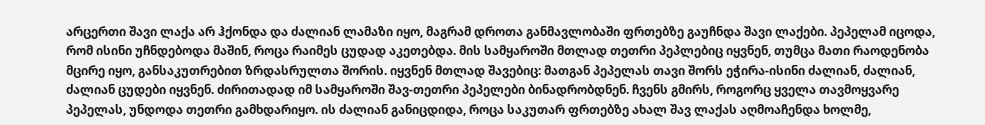არცერთი შავი ლაქა არ ჰქონდა და ძალიან ლამაზი იყო, მაგრამ დროთა განმავლობაში ფრთებზე გაუჩნდა შავი ლაქები. პეპელამ იცოდა, რომ ისინი უჩნდებოდა მაშინ, როცა რაიმეს ცუდად აკეთებდა. მის სამყაროში მთლად თეთრი პეპლებიც იყვნენ, თუმცა მათი რაოდენობა მცირე იყო, განსაკუთრებით ზრდასრულთა შორის. იყვნენ მთლად შავებიც: მათგან პეპელას თავი შორს ეჭირა-ისინი ძალიან, ძალიან, ძალიან ცუდები იყვნენ. ძირითადად იმ სამყაროში შავ-თეთრი პეპელები ბინადრობდნენ. ჩვენს გმირს, როგორც ყველა თავმოყვარე პეპელას, უნდოდა თეთრი გამხდარიყო. ის ძალიან განიცდიდა, როცა საკუთარ ფრთებზე ახალ შავ ლაქას აღმოაჩენდა ხოლმე,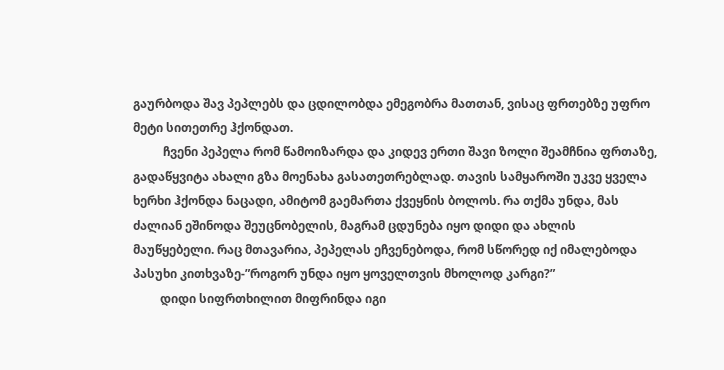გაურბოდა შავ პეპლებს და ცდილობდა ემეგობრა მათთან, ვისაც ფრთებზე უფრო მეტი სითეთრე ჰქონდათ.
          ჩვენი პეპელა რომ წამოიზარდა და კიდევ ერთი შავი ზოლი შეამჩნია ფრთაზე, გადაწყვიტა ახალი გზა მოენახა გასათეთრებლად. თავის სამყაროში უკვე ყველა ხერხი ჰქონდა ნაცადი, ამიტომ გაემართა ქვეყნის ბოლოს. რა თქმა უნდა, მას ძალიან ეშინოდა შეუცნობელის, მაგრამ ცდუნება იყო დიდი და ახლის მაუწყებელი. რაც მთავარია, პეპელას ეჩვენებოდა, რომ სწორედ იქ იმალებოდა პასუხი კითხვაზე-”როგორ უნდა იყო ყოველთვის მხოლოდ კარგი?”
         დიდი სიფრთხილით მიფრინდა იგი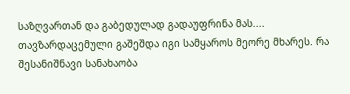საზღვართან და გაბედულად გადაუფრინა მას....
თავზარდაცემული გაშეშდა იგი სამყაროს მეორე მხარეს. რა შესანიშნავი სანახაობა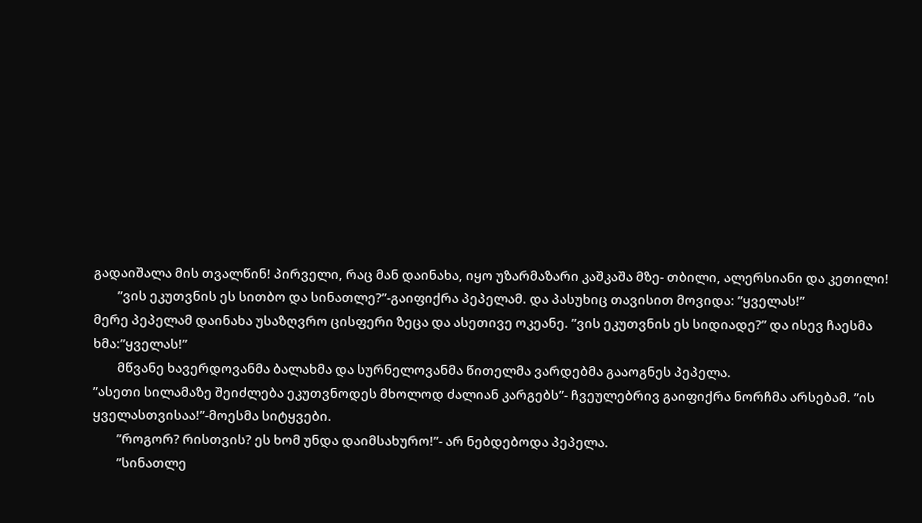გადაიშალა მის თვალწინ! პირველი, რაც მან დაინახა, იყო უზარმაზარი კაშკაშა მზე- თბილი, ალერსიანი და კეთილი!
        ”ვის ეკუთვნის ეს სითბო და სინათლე?”-გაიფიქრა პეპელამ. და პასუხიც თავისით მოვიდა: ”ყველას!”
მერე პეპელამ დაინახა უსაზღვრო ცისფერი ზეცა და ასეთივე ოკეანე. ”ვის ეკუთვნის ეს სიდიადე?” და ისევ ჩაესმა ხმა:”ყველას!”
        მწვანე ხავერდოვანმა ბალახმა და სურნელოვანმა წითელმა ვარდებმა გააოგნეს პეპელა.
”ასეთი სილამაზე შეიძლება ეკუთვნოდეს მხოლოდ ძალიან კარგებს”- ჩვეულებრივ გაიფიქრა ნორჩმა არსებამ. ”ის ყველასთვისაა!”-მოესმა სიტყვები.
        ”როგორ? რისთვის? ეს ხომ უნდა დაიმსახურო!”- არ ნებდებოდა პეპელა.
        ”სინათლე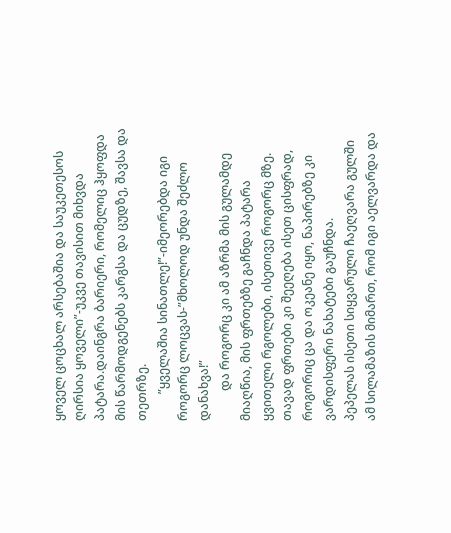ყოველ ცოცხალ არსებაშია და საუკეთესოს ღირსია ყოველი”-უკვე თავისით მიხვდა პატარა.დაინგრა ბარიერი, რომელიც ჰყოფდა მის წარმოდგენებს კარგსა და ცუდზე, შავსა და თეთრზე.
         ”ყველაშია სინათლე!”-იმეორებდა იგი როგორც ლოცვას-”მხოლოდ უნდა შეძლო დანახვა!”
          და როგორც კი ამ აზრმა მის გულამდე მიაღწია, მის ფრთებზე გაჩნდა პატარა ყვითელი რგოლები, ისეთივე როგორც მზე. თავად ფრთები კი შეეღება ისეთ ცისფრად, როგორიც ცა და ოკეანე იყო, ნაპირებზე კი ვარდისფერი ნახატები გაუჩნდა.
პეპელას ისეთი სიყვარული ჩაეღვარა გულში ამ სილამაზის მიმართ, რომ იგი აელვარდა და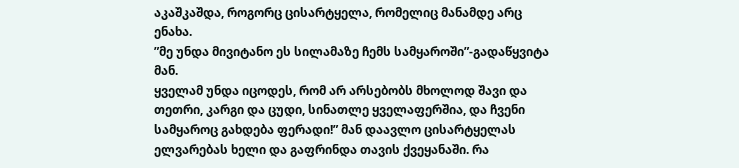აკაშკაშდა, როგორც ცისარტყელა, რომელიც მანამდე არც ენახა.
”მე უნდა მივიტანო ეს სილამაზე ჩემს სამყაროში”-გადაწყვიტა მან.
ყველამ უნდა იცოდეს, რომ არ არსებობს მხოლოდ შავი და თეთრი, კარგი და ცუდი, სინათლე ყველაფერშია, და ჩვენი სამყაროც გახდება ფერადი!” მან დაავლო ცისარტყელას ელვარებას ხელი და გაფრინდა თავის ქვეყანაში. რა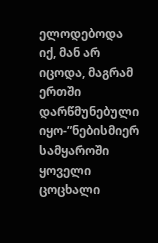ელოდებოდა იქ, მან არ იცოდა, მაგრამ ერთში დარწმუნებული იყო-”ნებისმიერ სამყაროში ყოველი ცოცხალი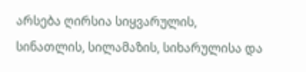არსება ღირსია სიყვარულის, სინათლის, სილამაზის, სიხარულისა და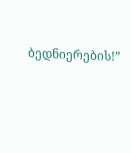ბედნიერების!”